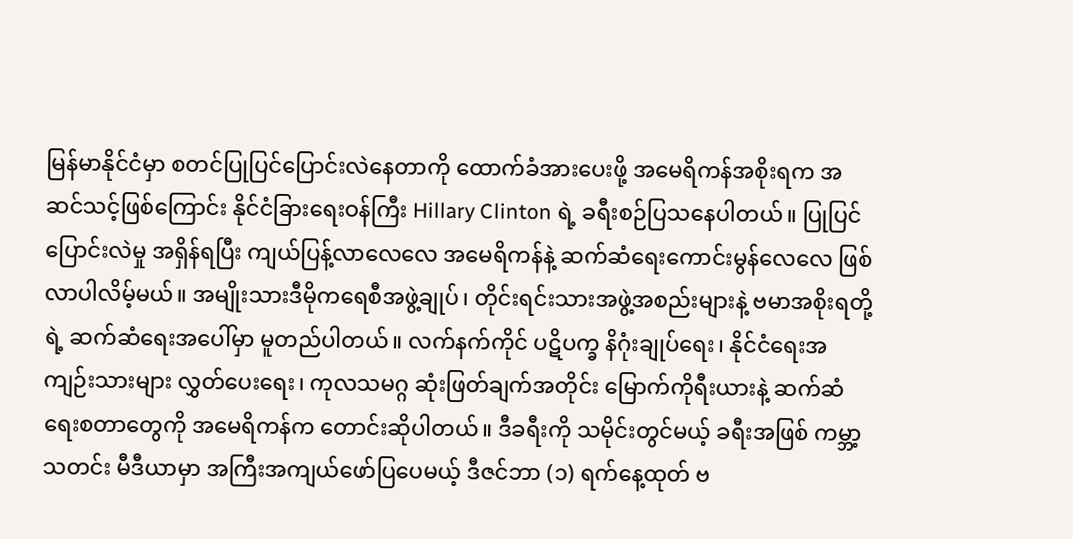မြန်မာနိုင်ငံမှာ စတင်ပြုပြင်ပြောင်းလဲနေတာကို ထောက်ခံအားပေးဖို့ အမေရိကန်အစိုးရက အဆင်သင့်ဖြစ်ကြောင်း နိုင်ငံခြားရေးဝန်ကြီး Hillary Clinton ရဲ့ ခရီးစဉ်ပြသနေပါတယ်။ ပြုပြင်ပြောင်းလဲမှု အရှိန်ရပြီး ကျယ်ပြန့်လာလေလေ အမေရိကန်နဲ့ ဆက်ဆံရေးကောင်းမွန်လေလေ ဖြစ်လာပါလိမ့်မယ်။ အမျိုးသားဒီမိုကရေစီအဖွဲ့ချုပ်၊ တိုင်းရင်းသားအဖွဲ့အစည်းများနဲ့ ဗမာအစိုးရတို့ရဲ့ ဆက်ဆံရေးအပေါ်မှာ မူတည်ပါတယ်။ လက်နက်ကိုင် ပဋိပက္ခ နိဂုံးချုပ်ရေး၊ နိုင်ငံရေးအကျဉ်းသားများ လွှတ်ပေးရေး၊ ကုလသမဂ္ဂ ဆုံးဖြတ်ချက်အတိုင်း မြောက်ကိုရီးယားနဲ့ ဆက်ဆံရေးစတာတွေကို အမေရိကန်က တောင်းဆိုပါတယ်။ ဒီခရီးကို သမိုင်းတွင်မယ့် ခရီးအဖြစ် ကမ္ဘာ့သတင်း မီဒီယာမှာ အကြီးအကျယ်ဖော်ပြပေမယ့် ဒီဇင်ဘာ (၁) ရက်နေ့ထုတ် ဗ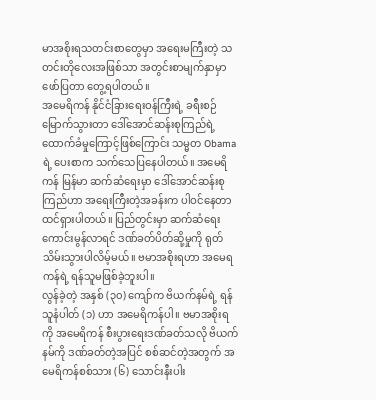မာအစိုးရသတင်းစာတွေမှာ အရေးမကြီးတဲ့ သတင်းတိုလေးအဖြစ်သာ အတွင်းစာမျက်နှာမှာ ဖော်ပြတာ တွေ့ရပါတယ်။
အမေရိကန် နိုင်ငံခြားရေးဝန်ကြီးရဲ့ ခရီးစဉ်မြောက်သွားတာ ဒေါ်အောင်ဆန်းစုကြည်ရဲ့ ထောက်ခံမှုကြောင့်ဖြစ်ကြောင်း သမ္မတ Obama ရဲ့ ပေးစာက သက်သေပြနေပါတယ်။ အမေရိကန် မြန်မာ ဆက်ဆံရေးမှာ ဒေါ်အောင်ဆန်းစုကြည်ဟာ အရေးကြီးတဲ့အခန်းက ပါဝင်နေတာ ထင်ရှားပါတယ်။ ပြည်တွင်းမှာ ဆက်ဆံရေး ကောင်းမွန်လာရင် ဒဏ်ခတ်ပိတ်ဆို့မှုကို ရုတ်သိမ်းသွားပါလိမ့်မယ်။ ဗမာအစိုးရဟာ အမေရကန်ရဲ့ ရန်သူမဖြစ်ခဲ့ဘူးပါ။
လွန်ခဲ့တဲ့ အနှစ် (၃၀) ကျော်က ဗိယက်နမ်ရဲ့ ရန်သူနံပါတ် (၁) ဟာ အမေရိကန်ပါ။ ဗမာအစိုးရကို အမေရိကန် စီးပွားရေးဒဏ်ခတ်သလို ဗိယက်နမ်ကို ဒဏ်ခတ်တဲ့အပြင် စစ်ဆင်တဲ့အတွက် အမေရိကန်စစ်သား (၆) သောင်းနီးပါး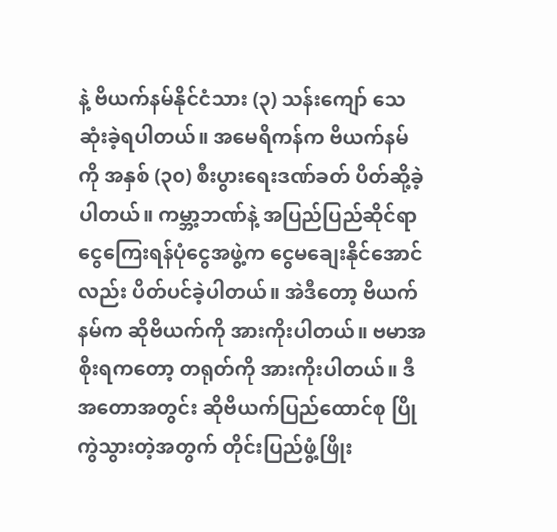နဲ့ ဗိယက်နမ်နိုင်ငံသား (၃) သန်းကျော် သေဆုံးခဲ့ရပါတယ်။ အမေရိကန်က ဗိယက်နမ်ကို အနှစ် (၃၀) စီးပွားရေးဒဏ်ခတ် ပိတ်ဆို့ခဲ့ပါတယ်။ ကမ္ဘာ့ဘဏ်နဲ့ အပြည်ပြည်ဆိုင်ရာ ငွေကြေးရန်ပုံငွေအဖွဲ့က ငွေမချေးနိုင်အောင်လည်း ပိတ်ပင်ခဲ့ပါတယ်။ အဲဒီတော့ ဗိယက်နမ်က ဆိုဗိယက်ကို အားကိုးပါတယ်။ ဗမာအစိုးရကတော့ တရုတ်ကို အားကိုးပါတယ်။ ဒီအတောအတွင်း ဆိုဗိယက်ပြည်ထောင်စု ပြိုကွဲသွားတဲ့အတွက် တိုင်းပြည်ဖွံ့ဖြိုး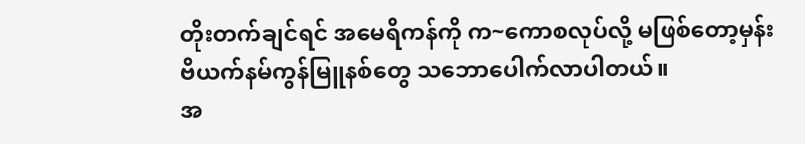တိုးတက်ချင်ရင် အမေရိကန်ကို က~ကောစလုပ်လို့ မဖြစ်တော့မှန်း ဗိယက်နမ်ကွန်မြူနစ်တွေ သဘောပေါက်လာပါတယ်။
အ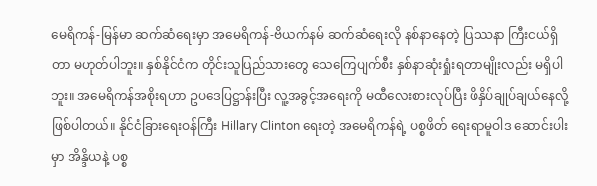မေရိကန်-မြန်မာ ဆက်ဆံရေးမှာ အမေရိကန်-ဗိယက်နမ် ဆက်ဆံရေးလို နစ်နာနေတဲ့ ပြဿနာ ကြီးငယ်ရှိတာ မဟုတ်ပါဘူး။ နှစ်နိုင်ငံက တိုင်းသူပြည်သားတွေ သေကြေပျက်စီး နှစ်နာဆုံးရှုံးရတာမျိုးလည်း မရှိပါဘူး။ အမေရိကန်အစိုးရဟာ ဥပဒေပြဋ္ဌာန်းပြီး လူ့အခွင့်အရေးကို မထီလေးစားလုပ်ပြီး ဖိနှိပ်ချုပ်ချယ်နေလို့ ဖြစ်ပါတယ်။ နိုင်ငံခြားရေးဝန်ကြီး Hillary Clinton ရေးတဲ့ အမေရိကန်ရဲ့ ပစ္စဖိတ် ရေးရာမူဝါဒ ဆောင်းပါးမှာ အိန္ဒိယနဲ့ ပစ္စ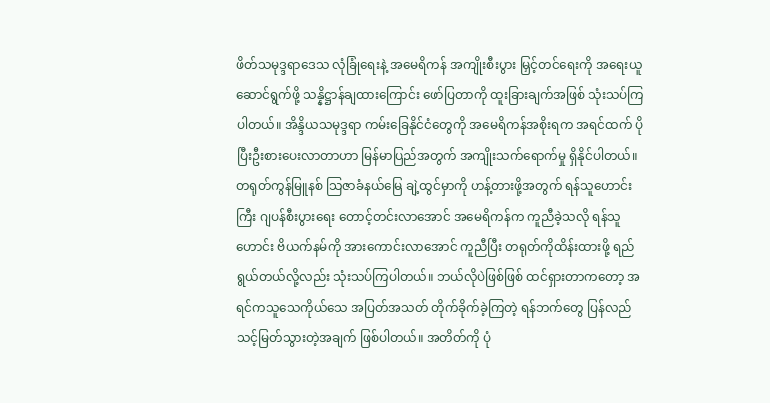ဖိတ်သမုဒ္ဒရာဒေသ လုံခြုံရေးနဲ့ အမေရိကန် အကျိုးစီးပွား မြှင့်တင်ရေးကို အရေးယူဆောင်ရွက်ဖို့ သန္နိဋ္ဌာန်ချထားကြောင်း ဖော်ပြတာကို ထူးခြားချက်အဖြစ် သုံးသပ်ကြပါတယ်။ အိန္ဒိယသမုဒ္ဒရာ ကမ်းခြေနိုင်ငံတွေကို အမေရိကန်အစိုးရက အရင်ထက် ပိုပြီးဦးစားပေးလာတာဟာ မြန်မာပြည်အတွက် အကျိုးသက်ရောက်မှု ရှိနိုင်ပါတယ်။
တရုတ်ကွန်မြူနစ် သြဇာခံနယ်မြေ ချဲ့ထွင်မှာကို ဟန့်တားဖို့အတွက် ရန်သူဟောင်းကြီး ဂျပန်စီးပွားရေး တောင့်တင်းလာအောင် အမေရိကန်က ကူညီခဲ့သလို ရန်သူဟောင်း ဗိယက်နမ်ကို အားကောင်းလာအောင် ကူညီပြီး တရုတ်ကိုထိန်းထားဖို့ ရည်ရွယ်တယ်လို့လည်း သုံးသပ်ကြပါတယ်။ ဘယ်လိုပဲဖြစ်ဖြစ် ထင်ရှားတာကတော့ အရင်ကသူသေကိုယ်သေ အပြတ်အသတ် တိုက်ခိုက်ခဲ့ကြတဲ့ ရန်ဘက်တွေ ပြန်လည်သင့်မြတ်သွားတဲ့အချက် ဖြစ်ပါတယ်။ အတိတ်ကို ပုံ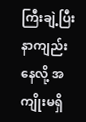ကြီးချဲ့ပြီး နာကျည်းနေလို့ အကျိုးမရှိ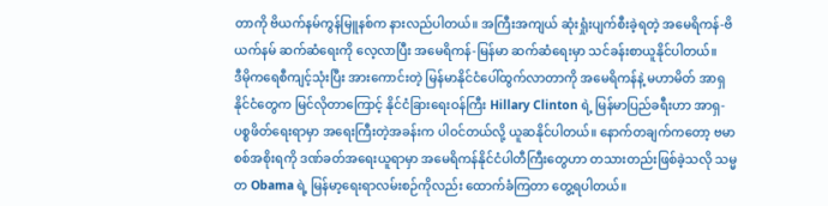တာကို ဗိယက်နမ်ကွန်မြူနစ်က နားလည်ပါတယ်။ အကြီးအကျယ် ဆုံးရှုံးပျက်စီးခဲ့ရတဲ့ အမေရိကန်-ဗိယက်နမ် ဆက်ဆံရေးကို လေ့လာပြီး အမေရိကန်-မြန်မာ ဆက်ဆံရေးမှာ သင်ခန်းစာယူနိုင်ပါတယ်။
ဒီမိုကရေစီကျင့်သုံးပြီး အားကောင်းတဲ့ မြန်မာနိုင်ငံပေါ်ထွက်လာတာကို အမေရိကန်နဲ့ မဟာမိတ် အာရှနိုင်ငံတွေက မြင်လိုတာကြောင့် နိုင်ငံခြားရေးဝန်ကြီး Hillary Clinton ရဲ့ မြန်မာပြည်ခရီးဟာ အာရှ-ပစ္စဖိတ်ရေးရာမှာ အရေးကြီးတဲ့အခန်းက ပါဝင်တယ်လို့ ယူဆနိုင်ပါတယ်။ နောက်တချက်ကတော့ ဗမာစစ်အစိုးရကို ဒဏ်ခတ်အရေးယူရာမှာ အမေရိကန်နိုင်ငံပါတီကြီးတွေဟာ တသားတည်းဖြစ်ခဲ့သလို သမ္မတ Obama ရဲ့ မြန်မာ့ရေးရာလမ်းစဉ်ကိုလည်း ထောက်ခံကြတာ တွေ့ရပါတယ်။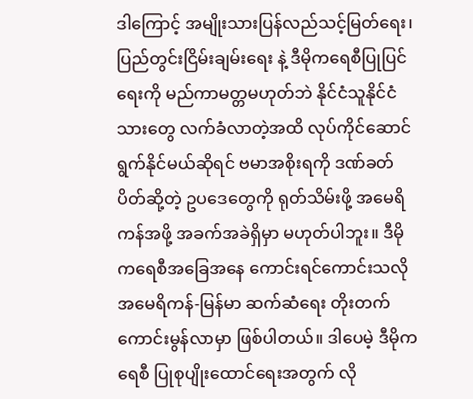ဒါကြောင့် အမျိုးသားပြန်လည်သင့်မြတ်ရေး၊ ပြည်တွင်းငြိမ်းချမ်းရေး နဲ့ ဒီမိုကရေစီပြုပြင်ရေးကို မည်ကာမတ္တမဟုတ်ဘဲ နိုင်ငံသူနိုင်ငံသားတွေ လက်ခံလာတဲ့အထိ လုပ်ကိုင်ဆောင်ရွက်နိုင်မယ်ဆိုရင် ဗမာအစိုးရကို ဒဏ်ခတ်ပိတ်ဆို့တဲ့ ဥပဒေတွေကို ရုတ်သိမ်းဖို့ အမေရိကန်အဖို့ အခက်အခဲရှိမှာ မဟုတ်ပါဘူး။ ဒီမိုကရေစီအခြေအနေ ကောင်းရင်ကောင်းသလို အမေရိကန်-မြန်မာ ဆက်ဆံရေး တိုးတက်ကောင်းမွန်လာမှာ ဖြစ်ပါတယ်။ ဒါပေမဲ့ ဒီမိုကရေစီ ပြုစုပျိုးထောင်ရေးအတွက် လို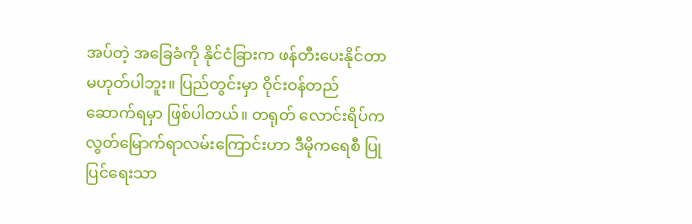အပ်တဲ့ အခြေခံကို နိုင်ငံခြားက ဖန်တီးပေးနိုင်တာ မဟုတ်ပါဘူး။ ပြည်တွင်းမှာ ဝိုင်းဝန်တည်ဆောက်ရမှာ ဖြစ်ပါတယ်။ တရုတ် လောင်းရိပ်က လွတ်မြောက်ရာလမ်းကြောင်းဟာ ဒီမိုကရေစီ ပြုပြင်ရေးသာ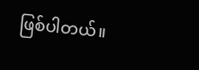ဖြစ်ပါတယ်။